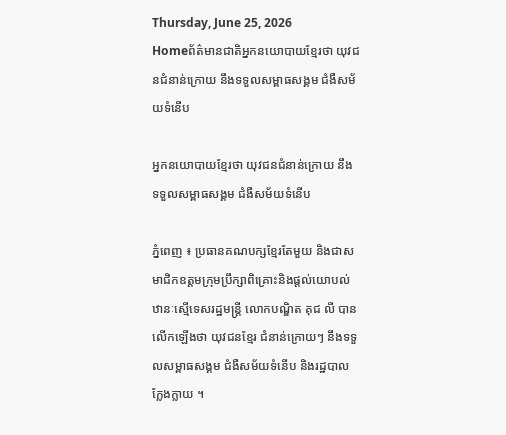Thursday, June 25, 2026
Homeព័ត៌មានជាតិអ្នកនយោបាយខ្មែរថា យុវជនជំនាន់ក្រោយ នឹងទទួលសម្ពាធសង្គម ជំងឺសម័យទំនើប

អ្នកនយោបាយខ្មែរថា យុវជនជំនាន់ក្រោយ នឹងទទួលសម្ពាធសង្គម ជំងឺសម័យទំនើប

ភ្នំពេញ ៖ ប្រធានគណបក្សខ្មែរតែមួយ និងជាសមាជិកឧត្ដមក្រុមប្រឹក្សាពិគ្រោះនិងផ្ដល់យោបល់ ឋានៈស្មើទេសរដ្ឋមន្រ្តី លោកបណ្ឌិត គុជ លី បានលើកឡើងថា យុវជនខ្មែរ ជំនាន់ក្រោយៗ នឹងទទួលសម្ពាធសង្គម ជំងឺសម័យទំនើប និងរដ្ឋបាលក្លែងក្លាយ ។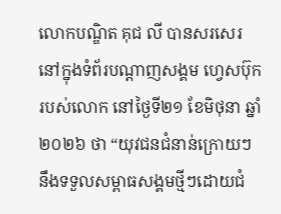លោកបណ្ឌិត គុជ លី បានសរសេរនៅក្នុងទំព័របណ្ដាញសង្គម ហ្វេសប៊ុក របស់លោក នៅថ្ងៃទី២១ ខែមិថុនា ឆ្នាំ២០២៦ ថា “យុវជនជំនាន់ក្រោយៗ នឹងទទួលសម្ពាធសង្គមថ្មីៗដោយជំ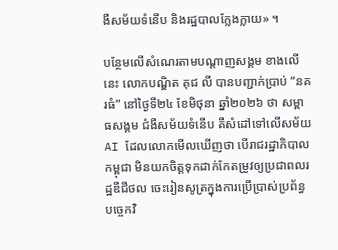ងឺសម័យទំនើប និងរដ្ឋបាលក្លែងក្លាយ» ។

បន្ថែមលើសំណេរតាមបណ្ដាញសង្គម ខាងលើនេះ លោកបណ្ឌិត គុជ លី បានបញ្ជាក់ប្រាប់ “នគរធំ” នៅថ្ងៃទី២៤ ខែមិថុនា ឆ្នាំ២០២៦ ថា សម្ពាធសង្គម ជំងឺសម័យទំនើប គឺសំដៅទៅលើសម័យ AI ដែលលោកមើលឃើញថា បើរាជរដ្ឋាភិបាលកម្ពុជា មិនយកចិត្តទុកដាក់កែតម្រូវឲ្យប្រជាពលរដ្ឋឌីជីថល ចេះរៀនសូត្រក្នុងការប្រើប្រាស់ប្រព័ន្ធបច្ចេកវិ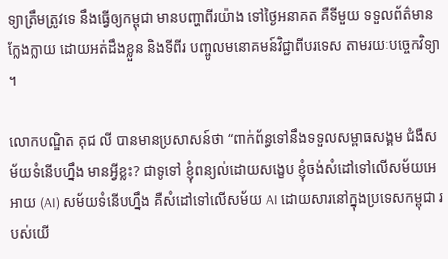ទ្យាត្រឹមត្រូវទេ នឹងធ្វើឲ្យកម្ពុជា មានបញ្ហាពីរយ៉ាង ទៅថ្ងៃអនាគត គឺទីមួយ ទទួលព័ត៌មានក្លែងក្លាយ ដោយអត់ដឹងខ្លួន និងទីពីរ បញ្ចូលមនោគមន៍វិជ្ជាពីបរទេស តាមរយៈបច្ចេកវិទ្យា ។

លោកបណ្ឌិត គុជ លី បានមានប្រសាសន៍ថា “ពាក់ព័ន្ធទៅនឹងទទួលសម្ពាធសង្គម ជំងឺសម័យទំនើបហ្នឹង មានអ្វីខ្លះ? ជាទូទៅ ខ្ញុំពន្យល់ដោយសង្ខេប ខ្ញុំចង់សំដៅទៅលើសម័យអេអាយ (AI) សម័យទំនើបហ្នឹង គឺសំដៅទៅលើសម័យ AI ដោយសារនៅក្នុងប្រទេសកម្ពុជា របស់យើ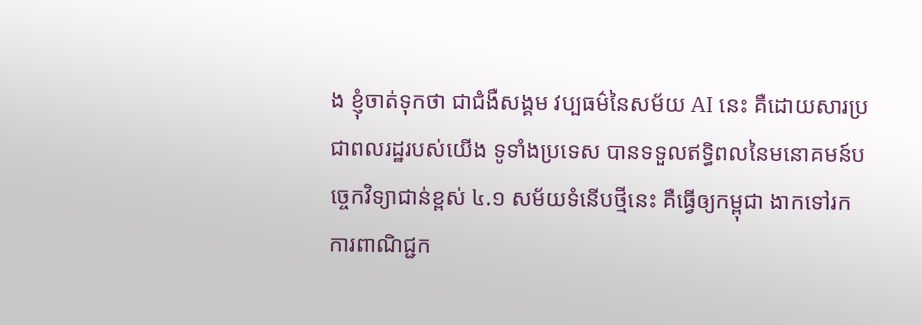ង ខ្ញុំចាត់ទុកថា ជាជំងឺសង្គម វប្បធម៌នៃសម័យ AI នេះ គឺដោយសារប្រជាពលរដ្ឋរបស់យើង ទូទាំងប្រទេស បានទទួលឥទ្ធិពលនៃមនោគមន៍បច្ចេកវិទ្យាជាន់ខ្ពស់ ៤.១ សម័យទំនើបថ្មីនេះ គឺធ្វើឲ្យកម្ពុជា ងាកទៅរកការពាណិជ្ជក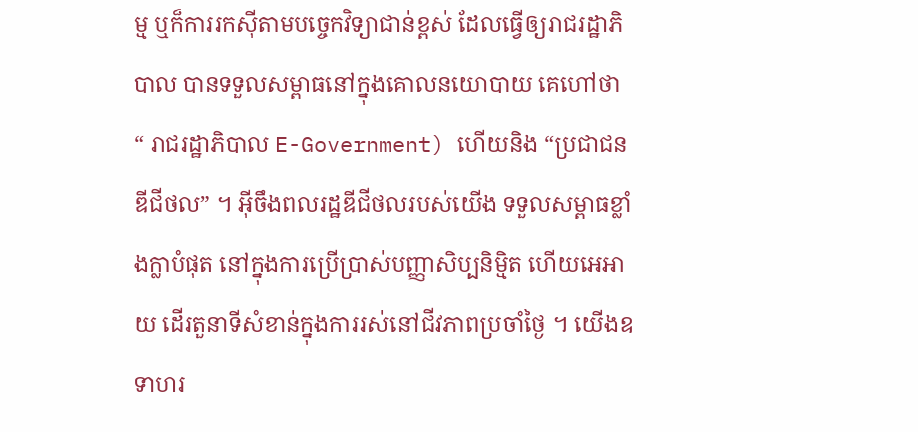ម្ម ឬក៏ការរកស៊ីតាមបច្ចេកវិទ្យាជាន់ខ្ពស់ ដែលធ្វើឲ្យរាជរដ្ឋាភិបាល បានទទួលសម្ពាធនៅក្នុងគោលនយោបាយ គេហៅថា “ រាជរដ្ឋាភិបាល E-Government) ហើយនិង “ប្រជាជនឌីជីថល” ។ អ៊ីចឹងពលរដ្ឋឌីជីថលរបស់យើង ទទួលសម្ពាធខ្លាំងក្លាបំផុត នៅក្នុងការប្រើប្រាស់បញ្ញាសិប្បនិម្មិត ហើយអេអាយ ដើរតួនាទីសំខាន់ក្នុងការរស់នៅជីវភាពប្រចាំថ្ងៃ ។ យើងឧទាហរ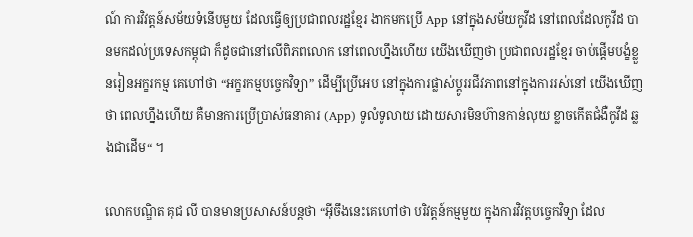ណ៍ ការវិវត្តន៍សម័យទំនើបមួយ ដែលធ្វើឲ្យប្រជាពលរដ្ឋខ្មែរ ងាកមកប្រើ App នៅក្នុងសម័យកូវីដ នៅពេលដែលកូវីដ បានមកដល់ប្រទេសកម្ពុជា ក៏ដូចជានៅលើពិភពលោក នៅពេលហ្នឹងហើយ យើងឃើញថា ប្រជាពលរដ្ឋខ្មែរ ចាប់ផ្តើមបង្ខំខ្លួនរៀនអក្ខរកម្ម គេហៅថា “អក្ខរកម្មបច្ចេកវិទ្យា” ដើម្បីប្រើអេប នៅក្នុងការផ្លាស់ប្តូររជីវភាពនៅក្នុងការរស់នៅ យើងឃើញថា ពេលហ្នឹងហើយ គឺមានការប្រើប្រាស់ធនាគារ (App) ទូលំទូលាយ ដោយសារមិនហ៊ានកាន់លុយ ខ្លាចកើតជំងឺកូវីដ ឆ្លងជាដើម“ ។

លោកបណ្ឌិត គុជ លី បានមានប្រសាសន៍បន្តថា “អ៊ីចឹងនេះគេហៅថា បរិវត្តន៍កម្មមួយ ក្នុងការវិវត្តបច្ចេកវិទ្យា ដែល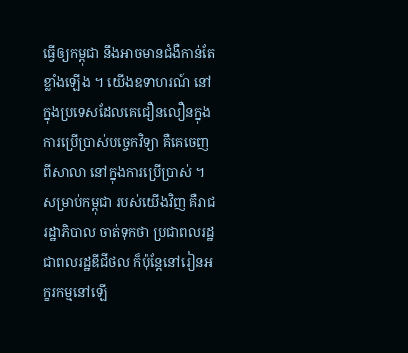ធ្វើឲ្យកម្ពុជា នឹងអាចមានជំងឺកាន់តែខ្លាំងឡើង ។ យើងឧទាហរណ៍ នៅក្នុងប្រទេសដែលគេជឿនលឿនក្នុងការប្រើប្រាស់បច្ចេកវិទ្យា គឺគេចេញពីសាលា នៅក្នុងការប្រើប្រាស់ ។ សម្រាប់កម្ពុជា របស់យើងវិញ គឺរាជរដ្ឋាភិបាល ចាត់ទុកថា ប្រជាពលរដ្ឋ ជាពលរដ្ឋឌីជីថល ក៏ប៉ុន្តែនៅរៀនអក្ខរកម្មនៅឡើ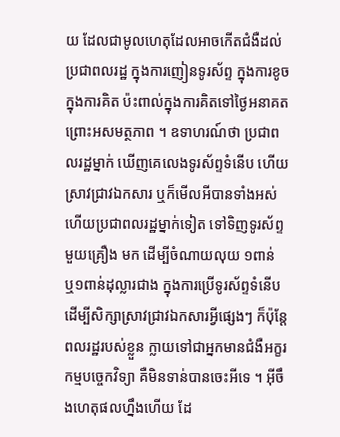យ ដែលជាមូលហេតុដែលអាចកើតជំងឺដល់ប្រជាពលរដ្ឋ ក្នុងការញៀនទូរស័ព្ទ ក្នុងការខូចក្នុងការគិត ប៉ះពាល់ក្នុងការគិតទៅថ្ងៃអនាគត ព្រោះអសមត្ថភាព ។ ឧទាហរណ៍ថា ប្រជាពលរដ្ឋម្នាក់ ឃើញគេលេងទូរស័ព្ទទំនើប ហើយស្រាវជ្រាវឯកសារ ឬក៏មើលអីបានទាំងអស់ ហើយប្រជាពលរដ្ឋម្នាក់ទៀត ទៅទិញទូរស័ព្ទ មួយគ្រឿង មក ដើម្បីចំណាយលុយ ១ពាន់  ឬ១ពាន់ដុល្លារជាង ក្នុងការប្រើទូរស័ព្ទទំនើប ដើម្បីសិក្សាស្រាវជ្រាវឯកសារអ្វីផ្សេងៗ ក៏ប៉ុន្តែពលរដ្ឋរបស់ខ្លួន ក្លាយទៅជាអ្នកមានជំងឺអក្ខរកម្មបច្ចេកវិទ្យា គឺមិនទាន់បានចេះអីទេ ។ អ៊ីចឹងហេតុផលហ្នឹងហើយ ដែ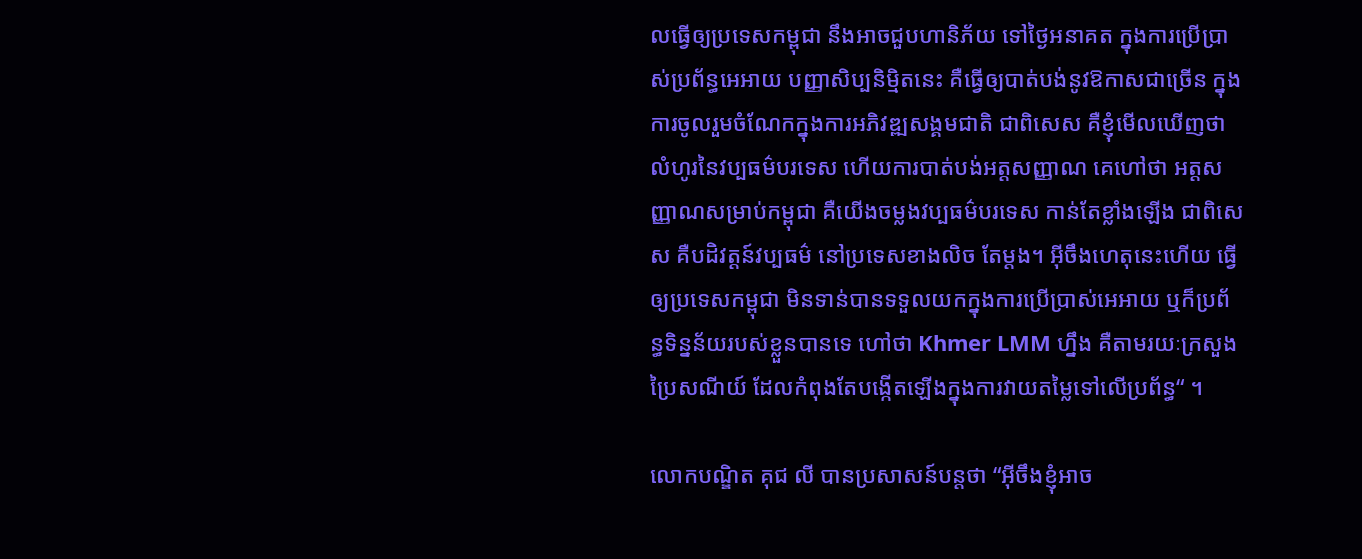លធ្វើឲ្យប្រទេសកម្ពុជា នឹងអាចជួបហានិភ័យ ទៅថ្ងៃអនាគត ក្នុងការប្រើប្រាស់ប្រព័ន្ធអេអាយ បញ្ញាសិប្បនិម្មិតនេះ គឺធ្វើឲ្យបាត់បង់នូវឱកាសជាច្រើន ក្នុងការចូលរួមចំណែកក្នុងការអភិវឌ្ឍសង្គមជាតិ ជាពិសេស គឺខ្ញុំមើលឃើញថា លំហូរនៃវប្បធម៌បរទេស ហើយការបាត់បង់អត្តសញ្ញាណ គេហៅថា អត្តសញ្ញាណសម្រាប់កម្ពុជា គឺយើងចម្លងវប្បធម៌បរទេស កាន់តែខ្លាំងឡើង ជាពិសេស គឺបដិវត្តន៍វប្បធម៌ នៅប្រទេសខាងលិច តែម្ដង។ អ៊ីចឹងហេតុនេះហើយ ធ្វើឲ្យប្រទេសកម្ពុជា មិនទាន់បានទទួលយកក្នុងការប្រើប្រាស់អេអាយ ឬក៏ប្រព័ន្ធទិន្នន័យរបស់ខ្លួនបានទេ ហៅថា Khmer LMM ហ្នឹង គឺតាមរយៈក្រសួងប្រៃសណីយ៍ ដែលកំពុងតែបង្កើតឡើងក្នុងការវាយតម្លៃទៅលើប្រព័ន្ធ“ ។

លោកបណ្ឌិត គុជ លី បានប្រសាសន៍បន្តថា “អ៊ីចឹងខ្ញុំអាច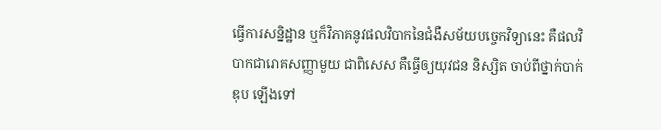ធ្វើការសន្និដ្ឋាន ឬក៏វិភាគនូវផលវិបាកនៃជំងឺសម័យបច្ចេកវិទ្យានេះ គឺផលវិបាកជារោគសញ្ញាមួយ ជាពិសេស គឺធ្វើឲ្យយុវជន និស្សិត ចាប់ពីថ្នាក់បាក់ឌុប ឡើងទៅ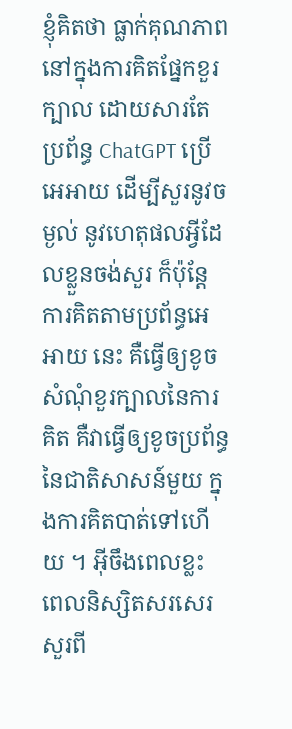ខ្ញុំគិតថា ធ្លាក់គុណភាពនៅក្នុងការគិតផ្នែកខួរក្បាល ដោយសារតែប្រព័ន្ធ ChatGPT ប្រើអេអាយ ដើម្បីសួរនូវចម្ងល់ នូវហេតុផលអ្វីដែលខ្លួនចង់សួរ ក៏ប៉ុន្តែការគិតតាមប្រព័ន្ធអេអាយ នេះ គឺធ្វើឲ្យខូចសំណុំខួរក្បាលនៃការគិត គឺវាធ្វើឲ្យខូចប្រព័ន្ធនៃជាតិសាសន៍មួយ ក្នុងការគិតបាត់ទៅហើយ ។ អ៊ីចឹងពេលខ្លះ ពេលនិស្សិតសរសេរ សួរពី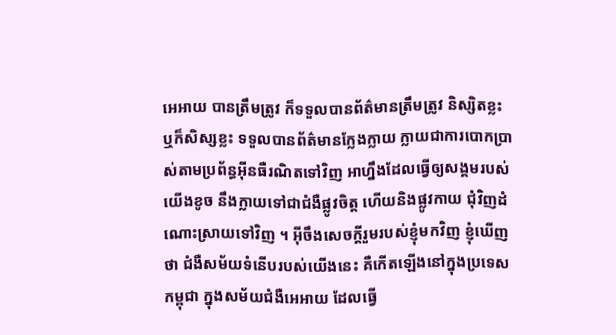អេអាយ បានត្រឹមត្រូវ ក៏ទទួលបានព័ត៌មានត្រឹមត្រូវ និស្សិតខ្លះ ឬក៏សិស្សខ្លះ ទទួលបានព័ត៌មានក្លែងក្លាយ ក្លាយជាការបោកប្រាស់តាមប្រព័ន្ធអ៊ីនធឺរណិតទៅវិញ អាហ្នឹងដែលធ្វើឲ្យសង្គមរបស់យើងខូច នឹងក្លាយទៅជាជំងឺផ្លូវចិត្ត ហើយនិងផ្លូវកាយ ជុំវិញដំណោះស្រាយទៅវិញ ។ អ៊ីចឹងសេចក្ដីរួមរបស់ខ្ញុំមកវិញ ខ្ញុំឃើញថា ជំងឺសម័យទំនើបរបស់យើងនេះ គឺកើតឡើងនៅក្នុងប្រទេសកម្ពុជា ក្នុងសម័យជំងឺអេអាយ ដែលធ្វើ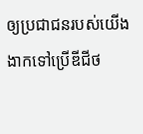ឲ្យប្រជាជនរបស់យើង ងាកទៅប្រើឌីជីថ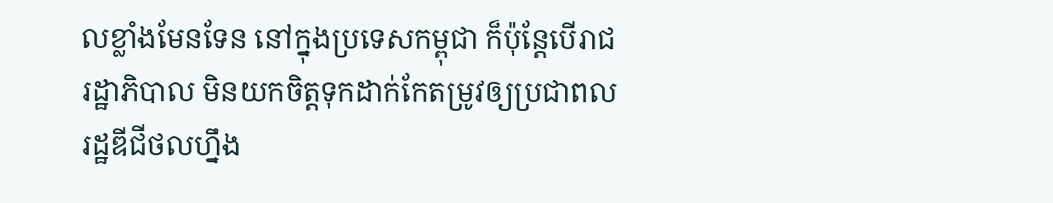លខ្លាំងមែនទែន នៅក្នុងប្រទេសកម្ពុជា ក៏ប៉ុន្តែបើរាជរដ្ឋាភិបាល មិនយកចិត្តទុកដាក់កែតម្រូវឲ្យប្រជាពលរដ្ឋឌីជីថលហ្នឹង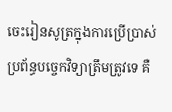ចេះរៀនសូត្រក្នុងការប្រើប្រាស់ប្រព័ន្ធបច្ចេកវិទ្យាត្រឹមត្រូវទេ គឺ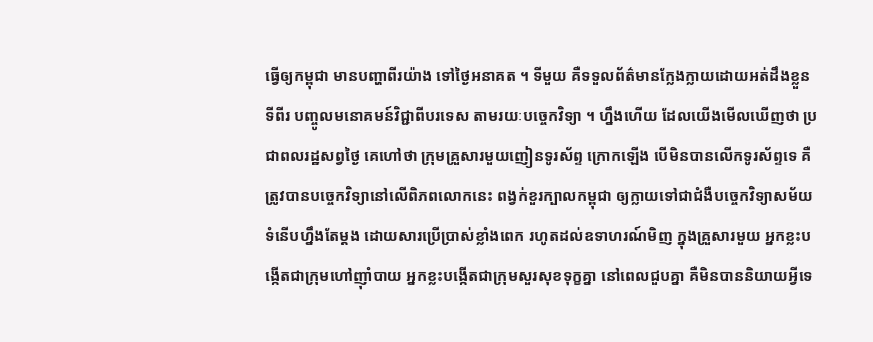ធ្វើឲ្យកម្ពុជា មានបញ្ហាពីរយ៉ាង ទៅថ្ងៃអនាគត ។ ទីមួយ គឺទទួលព័ត៌មានក្លែងក្លាយដោយអត់ដឹងខ្លួន ទីពីរ បញ្ចូលមនោគមន៍វិជ្ជាពីបរទេស តាមរយៈបច្ចេកវិទ្យា ។ ហ្នឹងហើយ ដែលយើងមើលឃើញថា ប្រជាពលរដ្ឋសព្វថ្ងៃ គេហៅថា ក្រុមគ្រួសារមួយញៀនទូរស័ព្ទ ក្រោកឡើង បើមិនបានលើកទូរស័ព្ទទេ គឺត្រូវបានបច្ចេកវិទ្យានៅលើពិភពលោកនេះ ពង្វក់ខួរក្បាលកម្ពុជា ឲ្យក្លាយទៅជាជំងឺបច្ចេកវិទ្យាសម័យទំនើបហ្នឹងតែម្ដង ដោយសារប្រើប្រាស់ខ្លាំងពេក រហូតដល់ឧទាហរណ៍មិញ ក្នុងគ្រួសារមួយ អ្នកខ្លះបង្កើតជាក្រុមហៅញ៉ាំបាយ អ្នកខ្លះបង្កើតជាក្រុមសួរសុខទុក្ខគ្នា នៅពេលជួបគ្នា គឺមិនបាននិយាយអ្វីទេ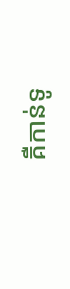គឺកាន់ទូ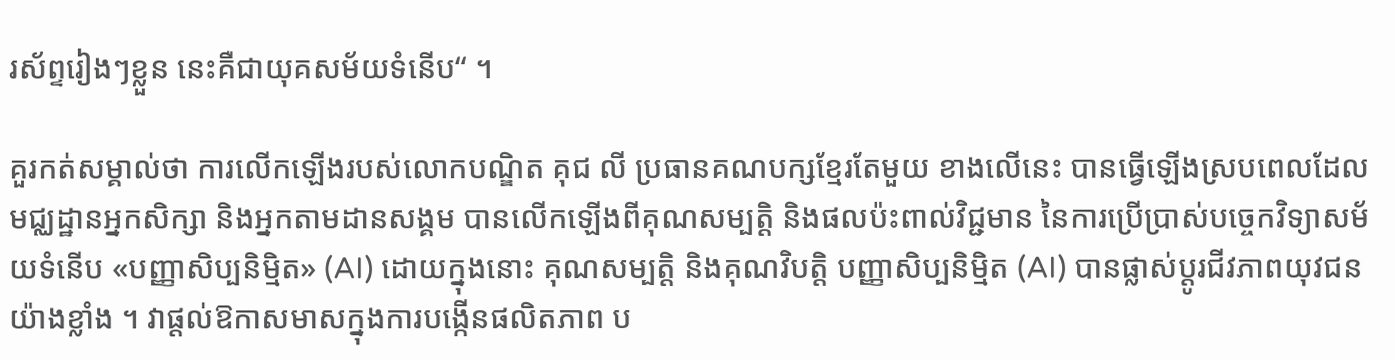រស័ព្ទរៀងៗខ្លួន នេះគឺជាយុគសម័យទំនើប“ ។

គួរកត់សម្គាល់ថា ការលើកឡើងរបស់លោកបណ្ឌិត គុជ លី ប្រធានគណបក្សខែ្មរតែមួយ ខាងលើនេះ បានធ្វើឡើងស្របពេលដែលមជ្ឈដ្ឋានអ្នកសិក្សា និងអ្នកតាមដានសង្គម បានលើកឡើងពីគុណសម្បត្តិ និងផលប៉ះពាល់វិជ្ជមាន នៃការប្រើប្រាស់បច្ចេកវិទ្យាសម័យទំនើប «បញ្ញាសិប្បនិម្មិត» (AI) ដោយក្នុងនោះ គុណសម្បត្តិ និងគុណវិបត្តិ បញ្ញាសិប្បនិម្មិត (AI) បានផ្លាស់ប្តូរជីវភាពយុវជនយ៉ាងខ្លាំង ។ វាផ្តល់ឱកាសមាសក្នុងការបង្កើនផលិតភាព ប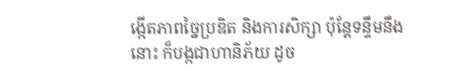ង្កើតភាពច្នៃប្រឌិត និងការសិក្សា ប៉ុន្តែទន្ទឹមនឹងនោះ ក៏បង្កជាហានិភ័យ ដូច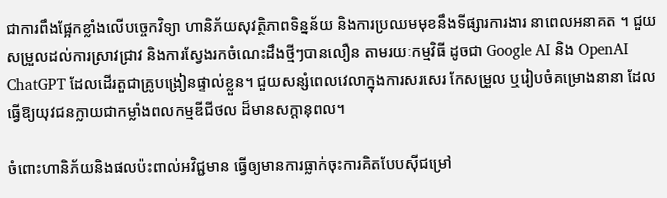ជាការពឹងផ្អែកខ្លាំងលើបច្ចេកវិទ្យា ហានិភ័យសុវត្ថិភាពទិន្នន័យ និងការប្រឈមមុខនឹងទីផ្សារការងារ នាពេលអនាគត ។ ជួយសម្រួលដល់ការស្រាវជ្រាវ និងការស្វែងរកចំណេះដឹងថ្មីៗបានលឿន តាមរយៈកម្មវិធី ដូចជា Google AI និង OpenAI ChatGPT ដែលដើរតួជាគ្រូបង្រៀនផ្ទាល់ខ្លួន។ ជួយសន្សំពេលវេលាក្នុងការសរសេរ កែសម្រួល ឬរៀបចំគម្រោងនានា ដែលធ្វើឱ្យយុវជនក្លាយជាកម្លាំងពលកម្មឌីជីថល ដ៏មានសក្តានុពល។

ចំពោះហានិភ័យនិងផលប៉ះពាល់អវិជ្ជមាន ធ្វើឲ្យមានការធ្លាក់ចុះការគិតបែបស៊ីជម្រៅ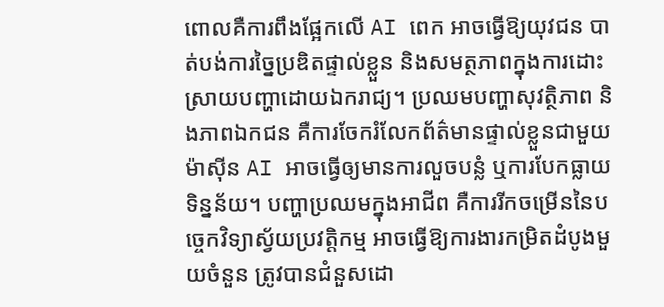ពោលគឺការពឹងផ្អែកលើ AI ពេក អាចធ្វើឱ្យយុវជន បាត់បង់ការច្នៃប្រឌិតផ្ទាល់ខ្លួន និងសមត្ថភាពក្នុងការដោះស្រាយបញ្ហាដោយឯករាជ្យ។ ប្រឈមបញ្ហាសុវត្ថិភាព និងភាពឯកជន គឺការចែករំលែកព័ត៌មានផ្ទាល់ខ្លួនជាមួយម៉ាស៊ីន AI អាចធ្វើឲ្យមានការលួចបន្លំ ឬការបែកធ្លាយទិន្នន័យ។ បញ្ហាប្រឈមក្នុងអាជីព គឺការរីកចម្រើននៃបច្ចេកវិទ្យាស្វ័យប្រវត្តិកម្ម អាចធ្វើឱ្យការងារកម្រិតដំបូងមួយចំនួន ត្រូវបានជំនួសដោ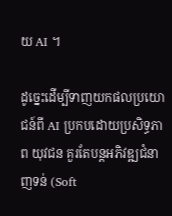យ AI ។

ដូច្នេះដើម្បីទាញយកផលប្រយោជន៍ពី AI ប្រកបដោយប្រសិទ្ធភាព យុវជន គួរតែបន្តអភិវឌ្ឍជំនាញទន់ (Soft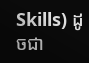Skills) ដូចជា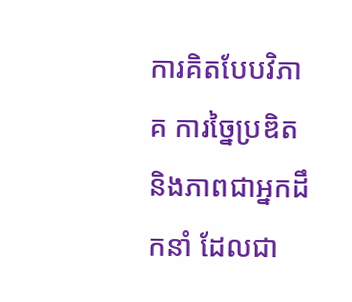ការគិតបែបវិភាគ ការច្នៃប្រឌិត និងភាពជាអ្នកដឹកនាំ ដែលជា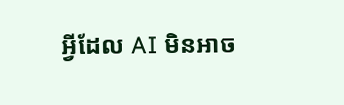អ្វីដែល AI មិនអាច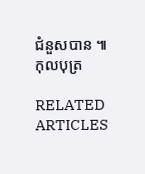ជំនួសបាន ៕ កុលបុត្រ

RELATED ARTICLES